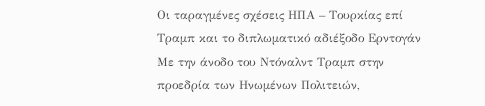Οι ταραγμένες σχέσεις ΗΠΑ – Τουρκίας επί Τραμπ και το διπλωματικό αδιέξοδο Ερντογάν
Με την άνοδο του Ντόναλντ Τραμπ στην προεδρία των Ηνωμένων Πολιτειών,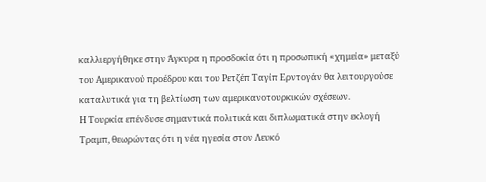καλλιεργήθηκε στην Άγκυρα η προσδοκία ότι η προσωπική «χημεία» μεταξύ του Αμερικανού προέδρου και του Ρετζέπ Ταγίπ Ερντογάν θα λειτουργούσε καταλυτικά για τη βελτίωση των αμερικανοτουρκικών σχέσεων.
Η Τουρκία επένδυσε σημαντικά πολιτικά και διπλωματικά στην εκλογή Τραμπ, θεωρώντας ότι η νέα ηγεσία στον Λευκό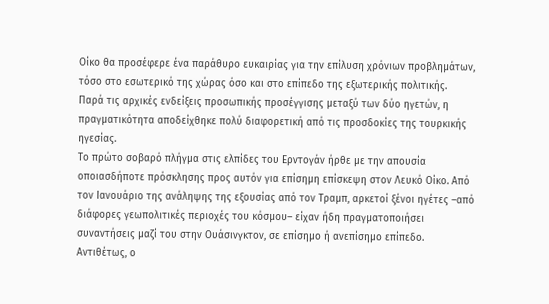Οίκο θα προσέφερε ένα παράθυρο ευκαιρίας για την επίλυση χρόνιων προβλημάτων, τόσο στο εσωτερικό της χώρας όσο και στο επίπεδο της εξωτερικής πολιτικής.
Παρά τις αρχικές ενδείξεις προσωπικής προσέγγισης μεταξύ των δύο ηγετών, η πραγματικότητα αποδείχθηκε πολύ διαφορετική από τις προσδοκίες της τουρκικής ηγεσίας.
Το πρώτο σοβαρό πλήγμα στις ελπίδες του Ερντογάν ήρθε με την απουσία οποιασδήποτε πρόσκλησης προς αυτόν για επίσημη επίσκεψη στον Λευκό Οίκο. Από τον Ιανουάριο της ανάληψης της εξουσίας από τον Τραμπ, αρκετοί ξένοι ηγέτες –από διάφορες γεωπολιτικές περιοχές του κόσμου– είχαν ήδη πραγματοποιήσει συναντήσεις μαζί του στην Ουάσινγκτον, σε επίσημο ή ανεπίσημο επίπεδο.
Αντιθέτως, ο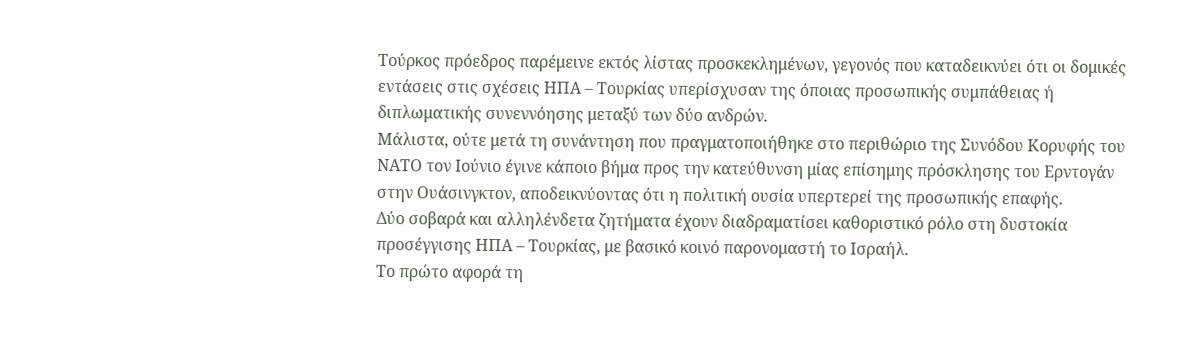Τούρκος πρόεδρος παρέμεινε εκτός λίστας προσκεκλημένων, γεγονός που καταδεικνύει ότι οι δομικές εντάσεις στις σχέσεις ΗΠΑ – Τουρκίας υπερίσχυσαν της όποιας προσωπικής συμπάθειας ή διπλωματικής συνεννόησης μεταξύ των δύο ανδρών.
Μάλιστα, ούτε μετά τη συνάντηση που πραγματοποιήθηκε στο περιθώριο της Συνόδου Κορυφής του ΝΑΤΟ τον Ιούνιο έγινε κάποιο βήμα προς την κατεύθυνση μίας επίσημης πρόσκλησης του Ερντογάν στην Ουάσινγκτον, αποδεικνύοντας ότι η πολιτική ουσία υπερτερεί της προσωπικής επαφής.
Δύο σοβαρά και αλληλένδετα ζητήματα έχουν διαδραματίσει καθοριστικό ρόλο στη δυστοκία προσέγγισης ΗΠΑ – Τουρκίας, με βασικό κοινό παρονομαστή το Ισραήλ.
Το πρώτο αφορά τη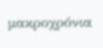μακροχρόνια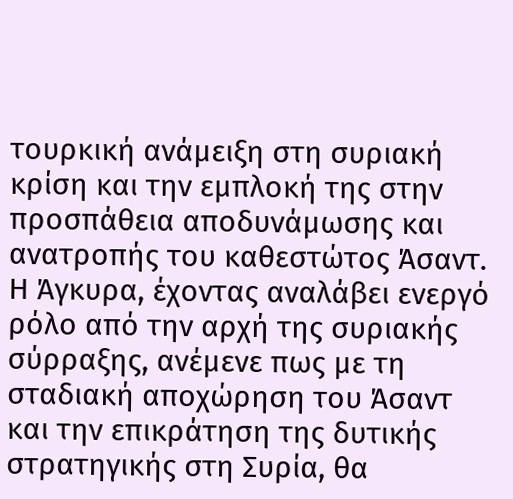τουρκική ανάμειξη στη συριακή κρίση και την εμπλοκή της στην προσπάθεια αποδυνάμωσης και ανατροπής του καθεστώτος Άσαντ. Η Άγκυρα, έχοντας αναλάβει ενεργό ρόλο από την αρχή της συριακής σύρραξης, ανέμενε πως με τη σταδιακή αποχώρηση του Άσαντ και την επικράτηση της δυτικής στρατηγικής στη Συρία, θα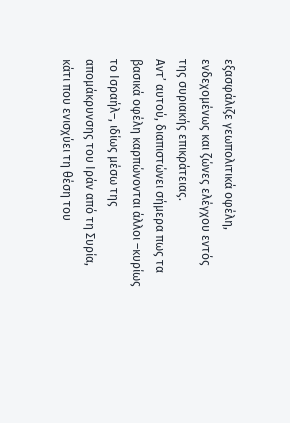εξασφάλιζε γεωπολιτικά οφέλη, ενδεχομένως και ζώνες ελέγχου εντός της συριακής επικράτειας.
Αντ’ αυτού, διαπιστώνει σήμερα πως τα βασικά οφέλη καρπώνονται άλλοι –κυρίως το Ισραήλ–, ιδίως μέσω της απομάκρυνσης του Ιράν από τη Συρία, κάτι που ενισχύει τη θέση του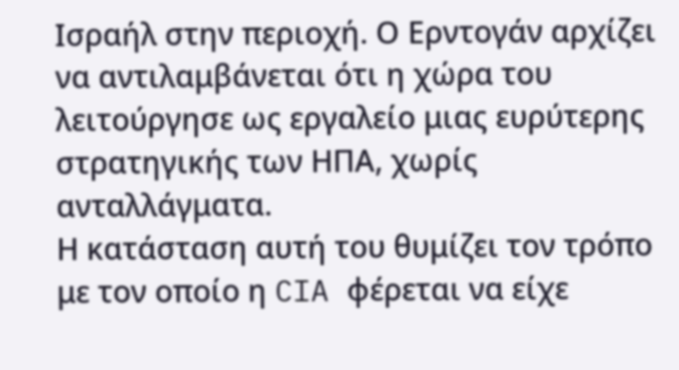Ισραήλ στην περιοχή. Ο Ερντογάν αρχίζει να αντιλαμβάνεται ότι η χώρα του λειτούργησε ως εργαλείο μιας ευρύτερης στρατηγικής των ΗΠΑ, χωρίς ανταλλάγματα.
Η κατάσταση αυτή του θυμίζει τον τρόπο με τον οποίο η CIA φέρεται να είχε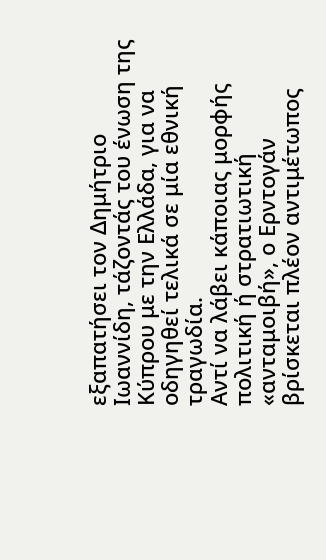εξαπατήσει τον Δημήτριο Ιωαννίδη, τάζοντάς του ένωση της Κύπρου με την Ελλάδα, για να οδηγηθεί τελικά σε μία εθνική τραγωδία.
Αντί να λάβει κάποιας μορφής πολιτική ή στρατιωτική «ανταμοιβή», ο Ερντογάν βρίσκεται πλέον αντιμέτωπος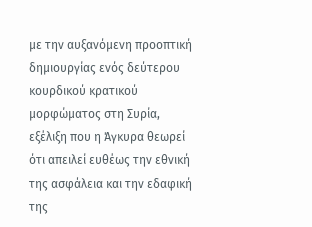με την αυξανόμενη προοπτική δημιουργίας ενός δεύτερου κουρδικού κρατικού μορφώματος στη Συρία, εξέλιξη που η Άγκυρα θεωρεί ότι απειλεί ευθέως την εθνική της ασφάλεια και την εδαφική της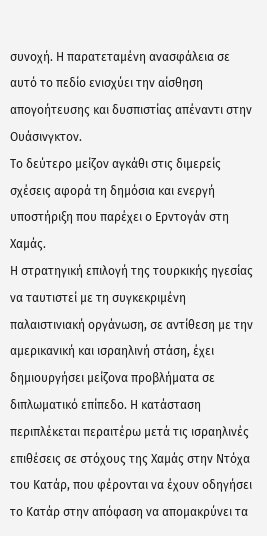συνοχή. Η παρατεταμένη ανασφάλεια σε αυτό το πεδίο ενισχύει την αίσθηση απογοήτευσης και δυσπιστίας απέναντι στην Ουάσινγκτον.
Το δεύτερο μείζον αγκάθι στις διμερείς σχέσεις αφορά τη δημόσια και ενεργή υποστήριξη που παρέχει ο Ερντογάν στη Χαμάς.
Η στρατηγική επιλογή της τουρκικής ηγεσίας να ταυτιστεί με τη συγκεκριμένη παλαιστινιακή οργάνωση, σε αντίθεση με την αμερικανική και ισραηλινή στάση, έχει δημιουργήσει μείζονα προβλήματα σε διπλωματικό επίπεδο. Η κατάσταση περιπλέκεται περαιτέρω μετά τις ισραηλινές επιθέσεις σε στόχους της Χαμάς στην Ντόχα του Κατάρ, που φέρονται να έχουν οδηγήσει το Κατάρ στην απόφαση να απομακρύνει τα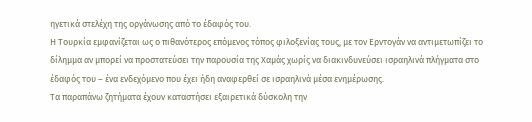ηγετικά στελέχη της οργάνωσης από το έδαφός του.
Η Τουρκία εμφανίζεται ως ο πιθανότερος επόμενος τόπος φιλοξενίας τους, με τον Ερντογάν να αντιμετωπίζει το δίλημμα αν μπορεί να προστατεύσει την παρουσία της Χαμάς χωρίς να διακινδυνεύσει ισραηλινά πλήγματα στο έδαφός του – ένα ενδεχόμενο που έχει ήδη αναφερθεί σε ισραηλινά μέσα ενημέρωσης.
Τα παραπάνω ζητήματα έχουν καταστήσει εξαιρετικά δύσκολη την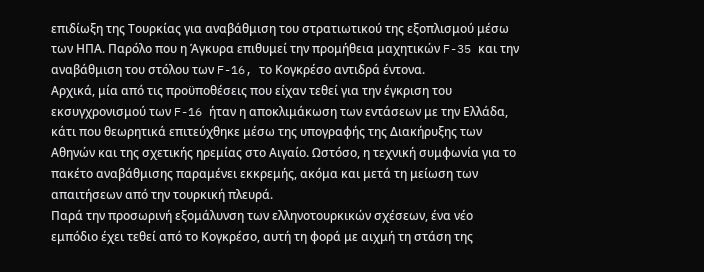επιδίωξη της Τουρκίας για αναβάθμιση του στρατιωτικού της εξοπλισμού μέσω των ΗΠΑ. Παρόλο που η Άγκυρα επιθυμεί την προμήθεια μαχητικών F-35 και την αναβάθμιση του στόλου των F-16, το Κογκρέσο αντιδρά έντονα.
Αρχικά, μία από τις προϋποθέσεις που είχαν τεθεί για την έγκριση του εκσυγχρονισμού των F-16 ήταν η αποκλιμάκωση των εντάσεων με την Ελλάδα, κάτι που θεωρητικά επιτεύχθηκε μέσω της υπογραφής της Διακήρυξης των Αθηνών και της σχετικής ηρεμίας στο Αιγαίο. Ωστόσο, η τεχνική συμφωνία για το πακέτο αναβάθμισης παραμένει εκκρεμής, ακόμα και μετά τη μείωση των απαιτήσεων από την τουρκική πλευρά.
Παρά την προσωρινή εξομάλυνση των ελληνοτουρκικών σχέσεων, ένα νέο εμπόδιο έχει τεθεί από το Κογκρέσο, αυτή τη φορά με αιχμή τη στάση της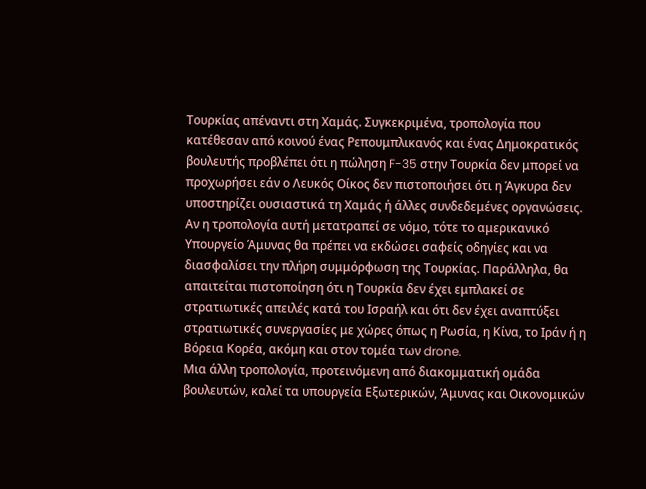Τουρκίας απέναντι στη Χαμάς. Συγκεκριμένα, τροπολογία που κατέθεσαν από κοινού ένας Ρεπουμπλικανός και ένας Δημοκρατικός βουλευτής προβλέπει ότι η πώληση F-35 στην Τουρκία δεν μπορεί να προχωρήσει εάν ο Λευκός Οίκος δεν πιστοποιήσει ότι η Άγκυρα δεν υποστηρίζει ουσιαστικά τη Χαμάς ή άλλες συνδεδεμένες οργανώσεις.
Αν η τροπολογία αυτή μετατραπεί σε νόμο, τότε το αμερικανικό Υπουργείο Άμυνας θα πρέπει να εκδώσει σαφείς οδηγίες και να διασφαλίσει την πλήρη συμμόρφωση της Τουρκίας. Παράλληλα, θα απαιτείται πιστοποίηση ότι η Τουρκία δεν έχει εμπλακεί σε στρατιωτικές απειλές κατά του Ισραήλ και ότι δεν έχει αναπτύξει στρατιωτικές συνεργασίες με χώρες όπως η Ρωσία, η Κίνα, το Ιράν ή η Βόρεια Κορέα, ακόμη και στον τομέα των drone.
Μια άλλη τροπολογία, προτεινόμενη από διακομματική ομάδα βουλευτών, καλεί τα υπουργεία Εξωτερικών, Άμυνας και Οικονομικών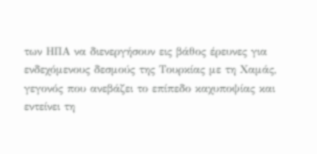των ΗΠΑ να διενεργήσουν εις βάθος έρευνες για ενδεχόμενους δεσμούς της Τουρκίας με τη Χαμάς, γεγονός που ανεβάζει το επίπεδο καχυποψίας και εντείνει τη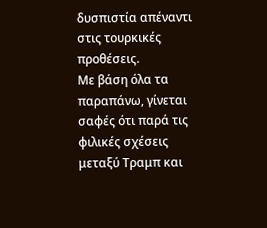δυσπιστία απέναντι στις τουρκικές προθέσεις.
Με βάση όλα τα παραπάνω, γίνεται σαφές ότι παρά τις φιλικές σχέσεις μεταξύ Τραμπ και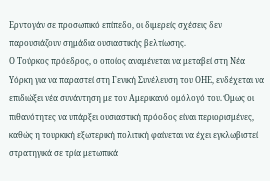Ερντογάν σε προσωπικό επίπεδο, οι διμερείς σχέσεις δεν παρουσιάζουν σημάδια ουσιαστικής βελτίωσης.
Ο Τούρκος πρόεδρος, ο οποίος αναμένεται να μεταβεί στη Νέα Υόρκη για να παραστεί στη Γενική Συνέλευση του ΟΗΕ, ενδέχεται να επιδιώξει νέα συνάντηση με τον Αμερικανό ομόλογό του. Όμως οι πιθανότητες να υπάρξει ουσιαστική πρόοδος είναι περιορισμένες, καθώς η τουρκική εξωτερική πολιτική φαίνεται να έχει εγκλωβιστεί στρατηγικά σε τρία μετωπικά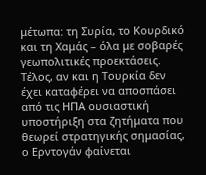μέτωπα: τη Συρία, το Κουρδικό και τη Χαμάς – όλα με σοβαρές γεωπολιτικές προεκτάσεις.
Τέλος, αν και η Τουρκία δεν έχει καταφέρει να αποσπάσει από τις ΗΠΑ ουσιαστική υποστήριξη στα ζητήματα που θεωρεί στρατηγικής σημασίας, ο Ερντογάν φαίνεται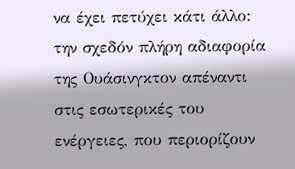να έχει πετύχει κάτι άλλο: την σχεδόν πλήρη αδιαφορία της Ουάσινγκτον απέναντι στις εσωτερικές του ενέργειες, που περιορίζουν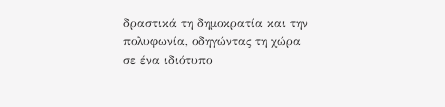δραστικά τη δημοκρατία και την πολυφωνία, οδηγώντας τη χώρα σε ένα ιδιότυπο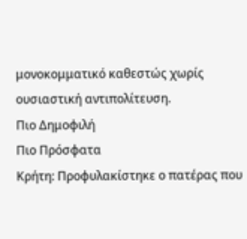μονοκομματικό καθεστώς χωρίς ουσιαστική αντιπολίτευση.
Πιο Δημοφιλή
Πιο Πρόσφατα
Κρήτη: Προφυλακίστηκε ο πατέρας που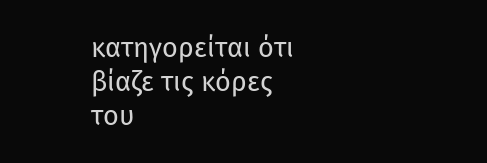κατηγορείται ότι βίαζε τις κόρες του